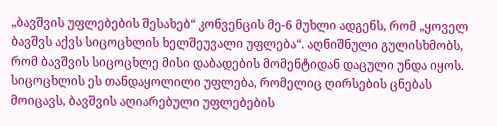„ბავშვის უფლებების შესახებ“ კონვენცის მე-6 მუხლი ადგენს, რომ „ყოველ ბავშვს აქვს სიცოცხლის ხელშეუვალი უფლება“. აღნიშნული გულისხმობს, რომ ბავშვის სიცოცხლე მისი დაბადების მომენტიდან დაცული უნდა იყოს. სიცოცხლის ეს თანდაყოლილი უფლება, რომელიც ღირსების ცნებას მოიცავს, ბავშვის აღიარებული უფლებების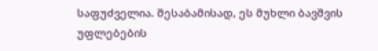საფუძველია. შესაბამისად, ეს მუხლი ბავშვის უფლებების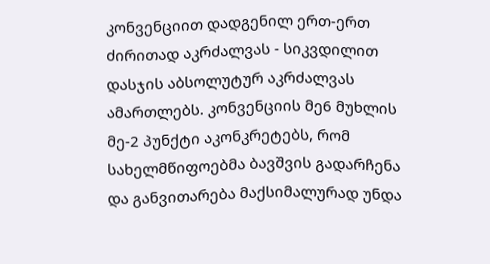კონვენციით დადგენილ ერთ-ერთ ძირითად აკრძალვას - სიკვდილით დასჯის აბსოლუტურ აკრძალვას ამართლებს. კონვენციის მე6 მუხლის მე-2 პუნქტი აკონკრეტებს, რომ სახელმწიფოებმა ბავშვის გადარჩენა და განვითარება მაქსიმალურად უნდა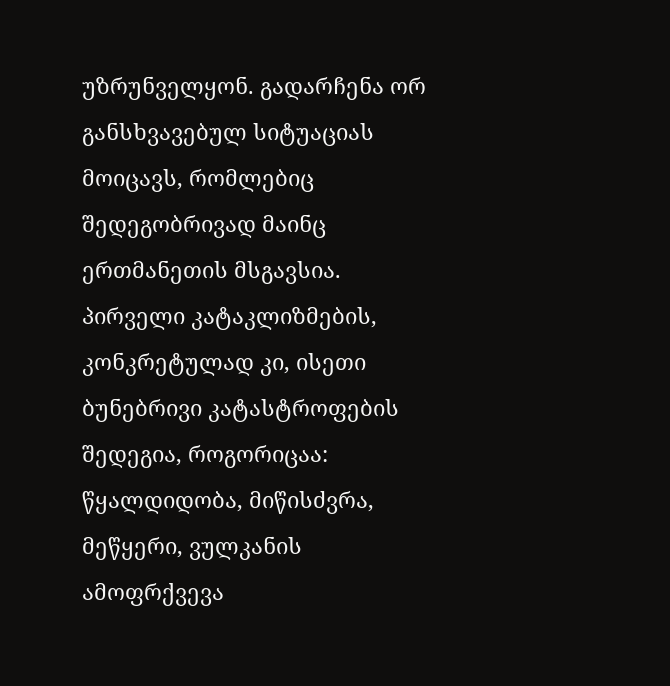უზრუნველყონ. გადარჩენა ორ განსხვავებულ სიტუაციას მოიცავს, რომლებიც შედეგობრივად მაინც ერთმანეთის მსგავსია. პირველი კატაკლიზმების, კონკრეტულად კი, ისეთი ბუნებრივი კატასტროფების შედეგია, როგორიცაა: წყალდიდობა, მიწისძვრა, მეწყერი, ვულკანის ამოფრქვევა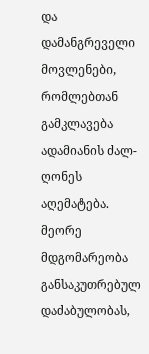და დამანგრეველი მოვლენები, რომლებთან გამკლავება ადამიანის ძალ-ღონეს აღემატება. მეორე მდგომარეობა განსაკუთრებულ დაძაბულობას,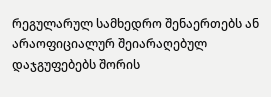რეგულარულ სამხედრო შენაერთებს ან არაოფიციალურ შეიარაღებულ დაჯგუფებებს შორის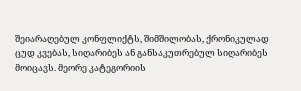შეიარაღებულ კონფლიქტს, შიმშილობას, ქრონიკულად ცუდ კვებას, სიღარიბეს ან განსაკუთრებულ სიღარიბეს მოიცავს. მეორე კატეგორიის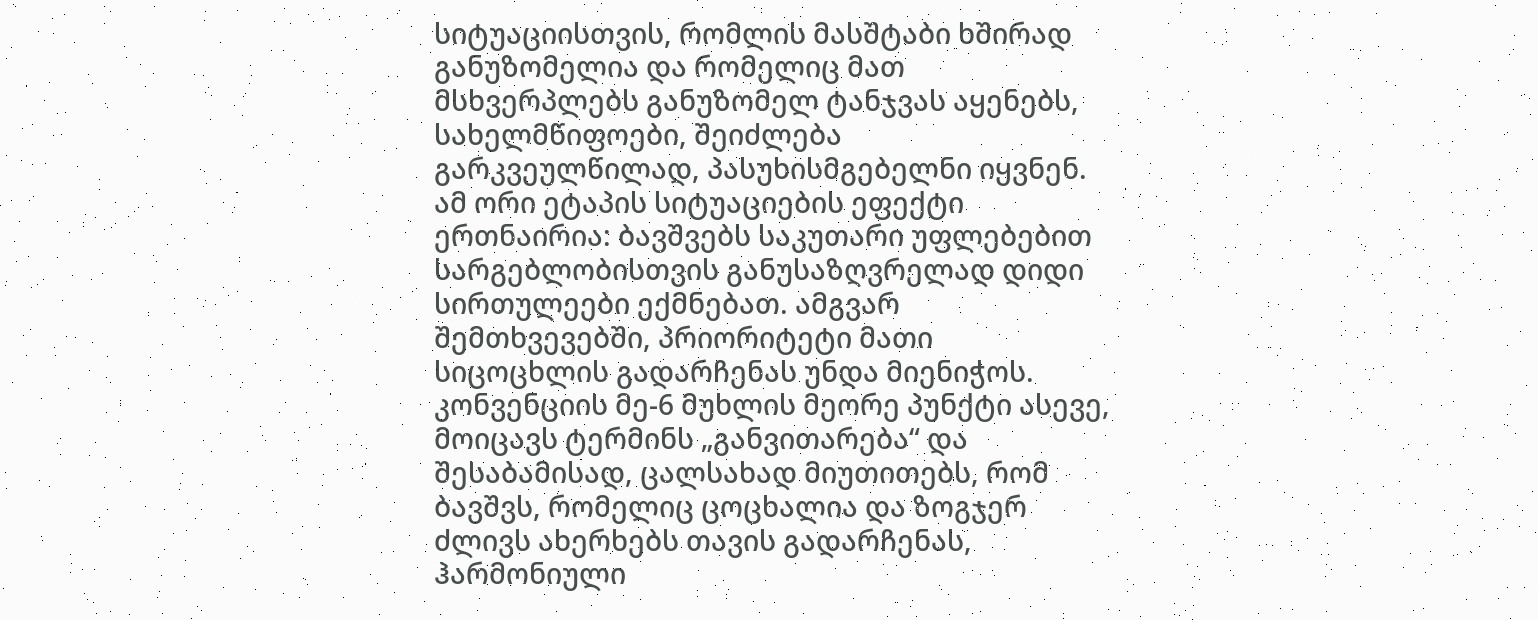სიტუაციისთვის, რომლის მასშტაბი ხშირად განუზომელია და რომელიც მათ მსხვერპლებს განუზომელ ტანჯვას აყენებს, სახელმწიფოები, შეიძლება გარკვეულწილად, პასუხისმგებელნი იყვნენ. ამ ორი ეტაპის სიტუაციების ეფექტი ერთნაირია: ბავშვებს საკუთარი უფლებებით სარგებლობისთვის განუსაზღვრელად დიდი სირთულეები ექმნებათ. ამგვარ შემთხვევებში, პრიორიტეტი მათი სიცოცხლის გადარჩენას უნდა მიენიჭოს.
კონვენციის მე-6 მუხლის მეორე პუნქტი ასევე, მოიცავს ტერმინს „განვითარება“ და შესაბამისად, ცალსახად მიუთითებს, რომ ბავშვს, რომელიც ცოცხალია და ზოგჯერ ძლივს ახერხებს თავის გადარჩენას, ჰარმონიული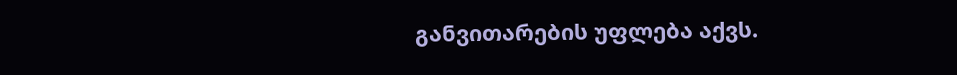განვითარების უფლება აქვს.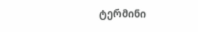ტერმინი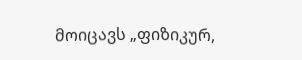მოიცავს „ფიზიკურ,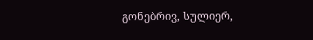გონებრივ, სულიერ,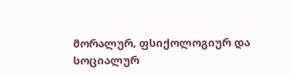მორალურ, ფსიქოლოგიურ და სოციალურ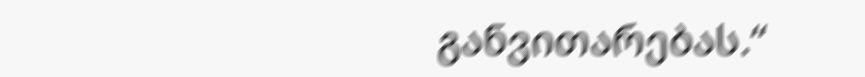განვითარებას.“